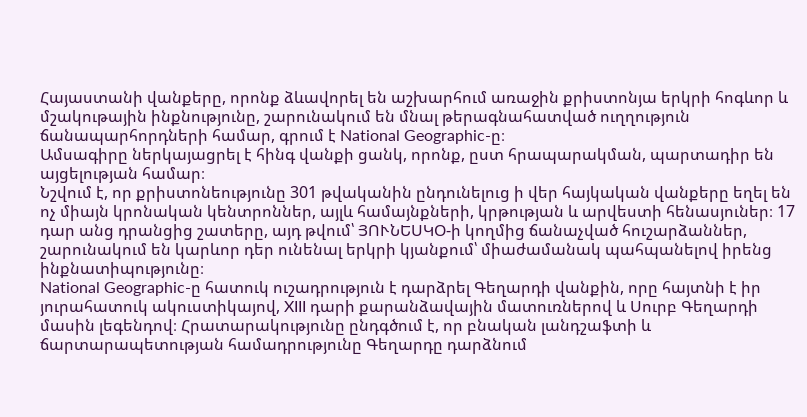Հայաստանի վանքերը, որոնք ձևավորել են աշխարհում առաջին քրիստոնյա երկրի հոգևոր և մշակութային ինքնությունը, շարունակում են մնալ թերագնահատված ուղղություն ճանապարհորդների համար, գրում է National Geographic-ը։
Ամսագիրը ներկայացրել է հինգ վանքի ցանկ, որոնք, ըստ հրապարակման, պարտադիր են այցելության համար։
Նշվում է, որ քրիստոնեությունը 301 թվականին ընդունելուց ի վեր հայկական վանքերը եղել են ոչ միայն կրոնական կենտրոններ, այլև համայնքների, կրթության և արվեստի հենասյուներ։ 17 դար անց դրանցից շատերը, այդ թվում՝ ՅՈՒՆԵՍԿՕ-ի կողմից ճանաչված հուշարձաններ, շարունակում են կարևոր դեր ունենալ երկրի կյանքում՝ միաժամանակ պահպանելով իրենց ինքնատիպությունը։
National Geographic-ը հատուկ ուշադրություն է դարձրել Գեղարդի վանքին, որը հայտնի է իր յուրահատուկ ակուստիկայով, XIII դարի քարանձավային մատուռներով և Սուրբ Գեղարդի մասին լեգենդով։ Հրատարակությունը ընդգծում է, որ բնական լանդշաֆտի և ճարտարապետության համադրությունը Գեղարդը դարձնում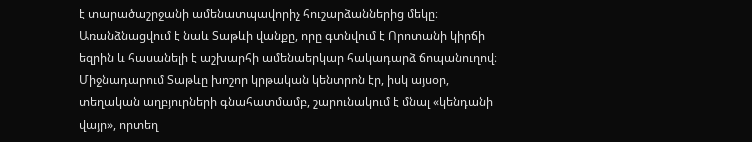է տարածաշրջանի ամենատպավորիչ հուշարձաններից մեկը։
Առանձնացվում է նաև Տաթևի վանքը, որը գտնվում է Որոտանի կիրճի եզրին և հասանելի է աշխարհի ամենաերկար հակադարձ ճոպանուղով։ Միջնադարում Տաթևը խոշոր կրթական կենտրոն էր, իսկ այսօր, տեղական աղբյուրների գնահատմամբ, շարունակում է մնալ «կենդանի վայր», որտեղ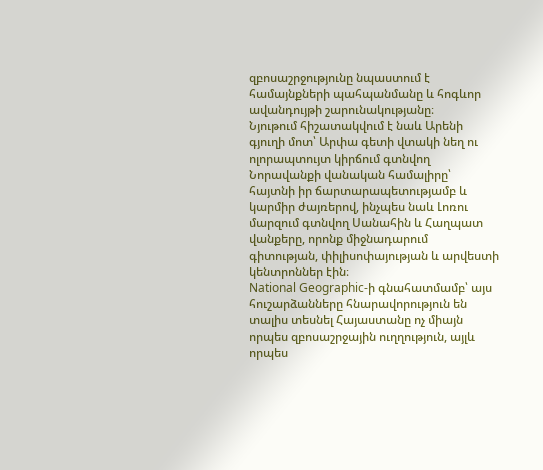զբոսաշրջությունը նպաստում է համայնքների պահպանմանը և հոգևոր ավանդույթի շարունակությանը։
Նյութում հիշատակվում է նաև Արենի գյուղի մոտ՝ Արփա գետի վտակի նեղ ու ոլորապտույտ կիրճում գտնվող Նորավանքի վանական համալիրը՝ հայտնի իր ճարտարապետությամբ և կարմիր ժայռերով, ինչպես նաև Լոռու մարզում գտնվող Սանահին և Հաղպատ վանքերը, որոնք միջնադարում գիտության, փիլիսոփայության և արվեստի կենտրոններ էին։
National Geographic-ի գնահատմամբ՝ այս հուշարձանները հնարավորություն են տալիս տեսնել Հայաստանը ոչ միայն որպես զբոսաշրջային ուղղություն, այլև որպես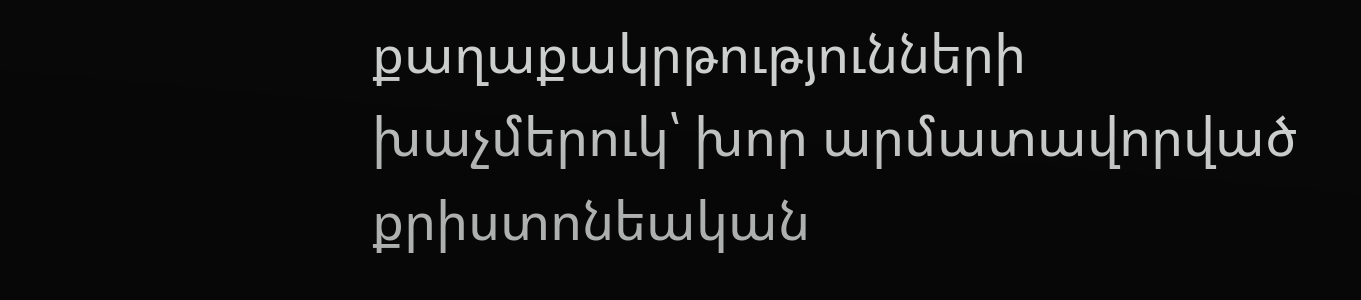քաղաքակրթությունների խաչմերուկ՝ խոր արմատավորված քրիստոնեական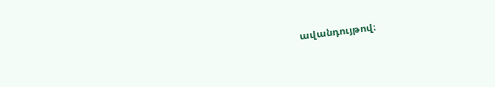ավանդույթով։